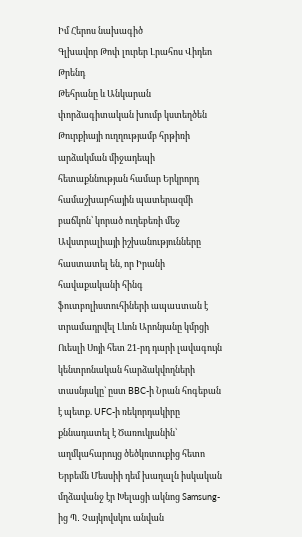Իմ Հերոս նախագիծ
Գլխավոր Թոփ լուրեր Լրահոս Վիդեո Թրենդ
Թեհրանը և Անկարան փորձագիտական խումբ կստեղծեն Թուրքիայի ուղղությամբ հրթիռի արձակման միջադեպի հետաքննության համար Երկրորդ համաշխարհային պատերազմի բաճկոն՝ կորած ուղեբեռի մեջ Ավստրալիայի իշխանությունները հաստատել են, որ Իրանի հավաքականի հինգ ֆուտբոլիստուհիների ապաuտան է տրամադրվել Լևոն Արոնյանը կմրցի Ուեսլի Սոյի հետ 21-րդ դարի լավագույն կենտրոնական հարձակվողների տասնյակը` ըստ BBC-ի Նրան հոգեբան է պետք. UFC-ի ռեկորդակիրը քննադատել է Ծառուկյանին՝ աղմկահարույց ծեծկռտուքից հետո Երբեմն Մեսսիի դեմ խաղալն իսկական մղձավանջ էր Խելացի ակնոց Samsung-ից Պ․ Չայկովսկու անվան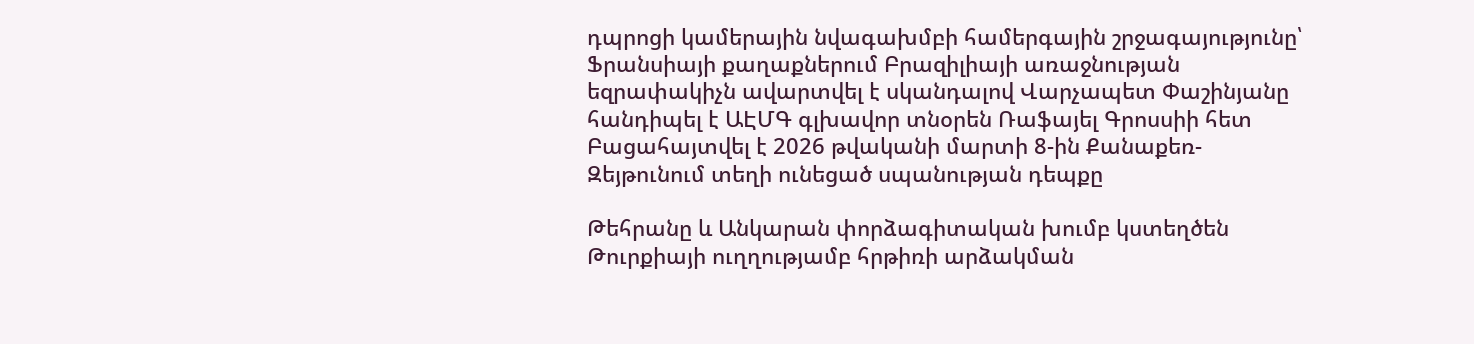դպրոցի կամերային նվագախմբի համերգային շրջագայությունը՝ Ֆրանսիայի քաղաքներում Բրազիլիայի առաջնության եզրափակիչն ավարտվել է սկանդալով Վարչապետ Փաշինյանը հանդիպել է ԱԷՄԳ գլխավոր տնօրեն Ռաֆայել Գրոսսիի հետ Բացահայտվել է 2026 թվականի մարտի 8-ին Քանաքեռ-Զեյթունում տեղի ունեցած սպանության դեպքը

Թեհրանը և Անկարան փորձագիտական խումբ կստեղծեն Թուրքիայի ուղղությամբ հրթիռի արձակման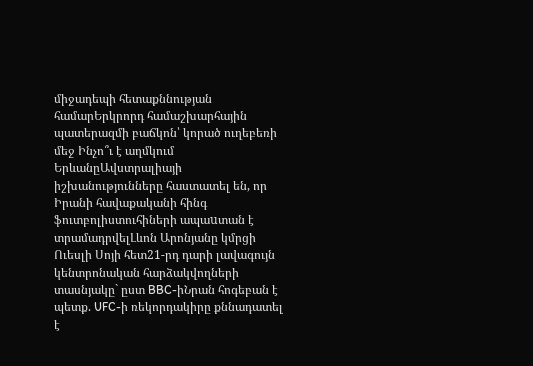միջադեպի հետաքննության համարԵրկրորդ համաշխարհային պատերազմի բաճկոն՝ կորած ուղեբեռի մեջ Ինչո՞ւ է աղմկում ԵրևանըԱվստրալիայի իշխանությունները հաստատել են, որ Իրանի հավաքականի հինգ ֆուտբոլիստուհիների ապաuտան է տրամադրվելԼևոն Արոնյանը կմրցի Ուեսլի Սոյի հետ21-րդ դարի լավագույն կենտրոնական հարձակվողների տասնյակը` ըստ BBC-իՆրան հոգեբան է պետք. UFC-ի ռեկորդակիրը քննադատել է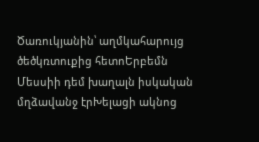Ծառուկյանին՝ աղմկահարույց ծեծկռտուքից հետոԵրբեմն Մեսսիի դեմ խաղալն իսկական մղձավանջ էրԽելացի ակնոց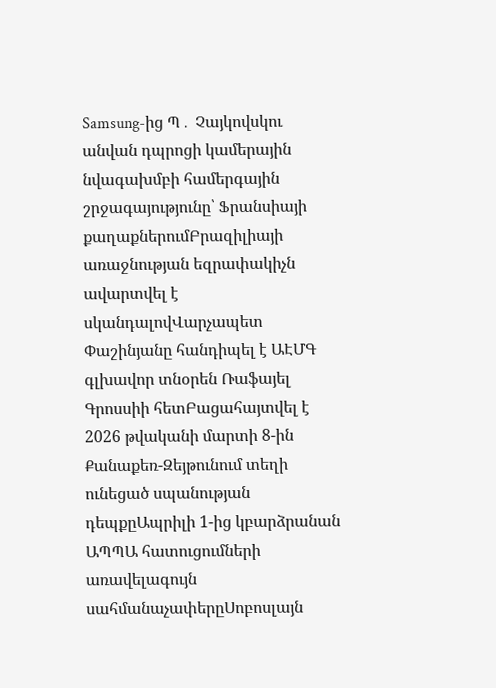Samsung-ից Պ․ Չայկովսկու անվան դպրոցի կամերային նվագախմբի համերգային շրջագայությունը՝ Ֆրանսիայի քաղաքներումԲրազիլիայի առաջնության եզրափակիչն ավարտվել է սկանդալովՎարչապետ Փաշինյանը հանդիպել է ԱԷՄԳ գլխավոր տնօրեն Ռաֆայել Գրոսսիի հետԲացահայտվել է 2026 թվականի մարտի 8-ին Քանաքեռ-Զեյթունում տեղի ունեցած սպանության դեպքըԱպրիլի 1-ից կբարձրանան ԱՊՊԱ հատուցումների առավելագույն սահմանաչափերըՍոբոսլայն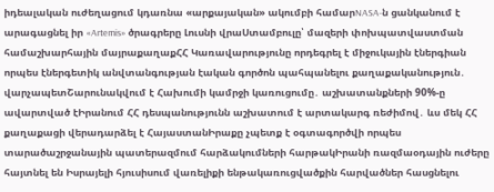իդեալական ուժեղացում կդառնա «արքայական» ակումբի համարNASA-ն ցանկանում է արագացնել իր «Artemis» ծրագրերը Լուսնի վրաՍտամբուլը՝ մազերի փոխպատվաստման համաշխարհային մայրաքաղաքՀՀ Կառավարությունը որդեգրել է միջուկային էներգիան որպես էներգետիկ անվտանգության էական գործոն պահպանելու քաղաքականություն․ վարչապետՇարունակվում է Հախումի կամրջի կառուցումը․ աշխատանքների 90%-ը ավարտված էԻրանում ՀՀ դեսպանությունն աշխատում է արտակարգ ռեժիմով․ ևս մեկ ՀՀ քաղաքացի վերադարձել է ՀայաստանԻրաքը չպետք է օգտագործվի որպես տարածաշրջանային պատերազմում հարձակումների հարթակԻրանի ռազմաօդային ուժերը հայտնել են Իսրայելի հյուսիսում վառելիքի ենթակառուցվածքին հարվածներ հասցնելու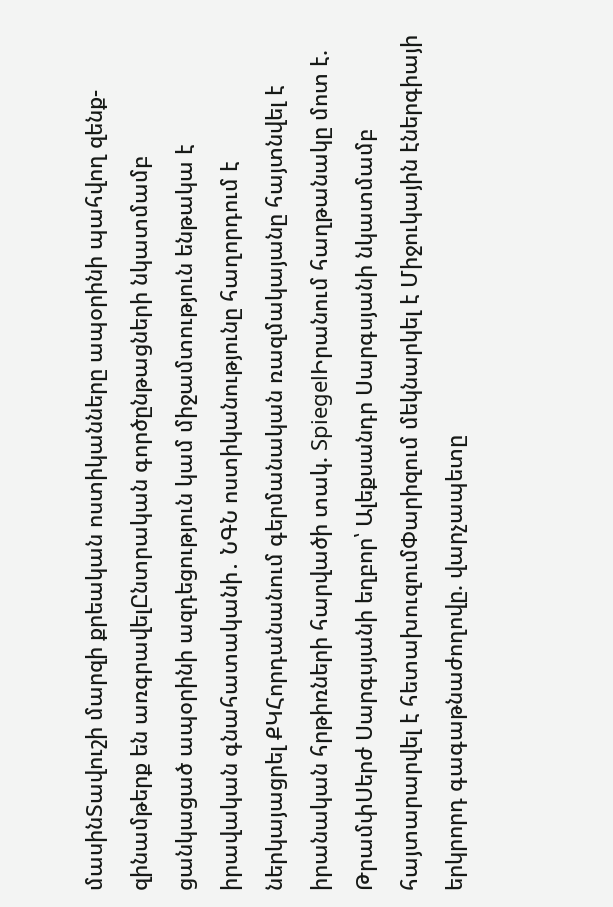մասինՏավուշի մարզի քրեական ոստիկանները ապօրինի պահվող զենք-զինամթերք են առգրավելԸնտրական գործընթացների նկատմամբ ցանկացած ապօրինի ազդեցություն կամ միջամտություն ենթակա է իրավական գնահատականի․ ՆԳՆ ոստիկանությունը հաղորդում է ներկայացրել ՔԿՀորդանանում գերմանական ռազմակայանը հայտնվել է իրանական հրթիռների հարվածի տակ. SpiegelԻրանում հաղթանակը մոտ է. ԹրամփՍերժ Սարգսյանի եղբոր՝ Ալեքսանդր Սարգսյանի նկատմամբ հայտարարվել է հետախուզումՓարիզում մեկնարկել է Միջուկային էներգիայի երկրորդ գագաթնաժողովը. վարչապետը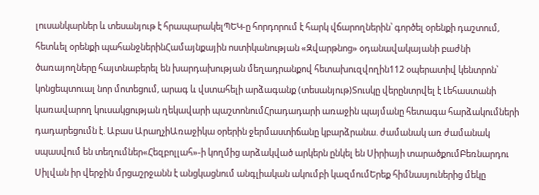լուսանկարներ և տեսանյութ է հրապարակելՊԵԿ-ը հորդորում է հարկ վճարողներին՝ գործել օրենքի դաշտում, հետևել օրենքի պահանջներինՀամայնքային ոստիկանության «Զվարթնոց» օդանավակայանի բաժնի ծառայողները հայտնաբերել են խարդախության մեղադրանքով հետախուզվողին112 օպերատիվ կենտրոն՝ կոնցեպտուալ նոր մոտեցում, արագ և վստահելի արձագանք (տեսանյութ)Տուսկը վերընտրվել է Լեհաստանի կառավարող կուսակցության ղեկավարի պաշտոնումՀրադադարի առաջին պայմանը հետագա հարձակումների դադարեցումն է. Աբաս ԱրաղչիԱռաջիկա օրերին ջերմաստիճանը կբարձրանա. ժամանակ առ ժամանակ սպասվում են տեղումներ«Հեզբոլլահ»-ի կողմից արձակված արկերն ընկել են Սիրիայի տարածքումԲեռնարդու Սիլվան իր վերջին մրցաշրջանն է անցկացնում անգլիական ակումբի կազմումԵրեք հիմնասյուներից մեկը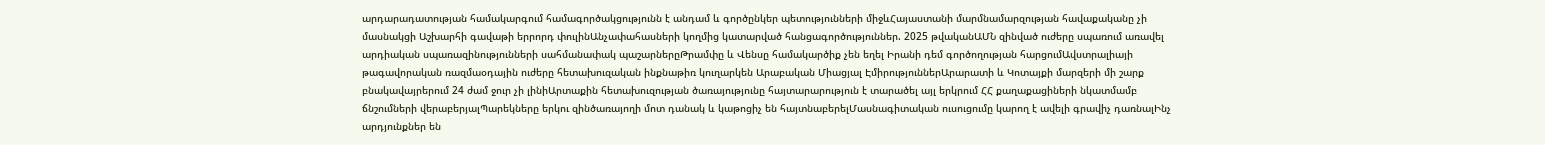արդարադատության համակարգում համագործակցությունն է անդամ և գործընկեր պետությունների միջևՀայաստանի մարմնամարզության հավաքականը չի մասնակցի Աշխարհի գավաթի երրորդ փուլինԱնչափահասների կողմից կատարված հանցագործություններ. 2025 թվականԱՄՆ զինված ուժերը սպառում առավել արդիական սպառազինությունների սահմանափակ պաշարներըԹրամփը և Վենսը համակարծիք չեն եղել Իրանի դեմ գործողության հարցումԱվստրալիայի թագավորական ռազմաօդային ուժերը հետախուզական ինքնաթիռ կուղարկեն Արաբական Միացյալ ԷմիրություններԱրարատի և Կոտայքի մարզերի մի շարք բնակավայրերում 24 ժամ ջուր չի լինիԱրտաքին հետախուզության ծառայությունը հայտարարություն է տարածել այլ երկրում ՀՀ քաղաքացիների նկատմամբ ճնշումների վերաբերյալՊարեկները երկու զինծառայողի մոտ դանակ և կաթոցիչ են հայտնաբերելՄասնագիտական ուսուցումը կարող է ավելի գրավիչ դառնալԻնչ արդյունքներ են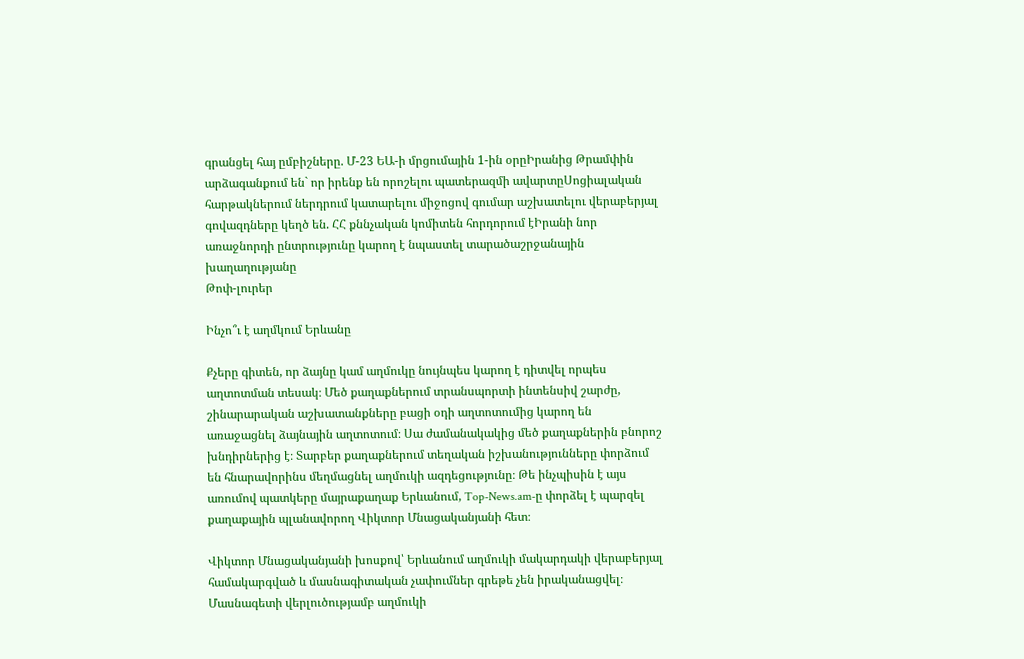գրանցել հայ ըմբիշները. Մ-23 ԵԱ-ի մրցումային 1-ին օրըԻրանից Թրամփին արձագանքում են` որ իրենք են որոշելու պատերազմի ավարտըՍոցիալական հարթակներում ներդրում կատարելու միջոցով գումար աշխատելու վերաբերյալ գովազդները կեղծ են. ՀՀ քննչական կոմիտեն հորդորում էԻրանի նոր առաջնորդի ընտրությունը կարող է նպաստել տարածաշրջանային խաղաղությանը
Թոփ-լուրեր

Ինչո՞ւ է աղմկում Երևանը

Քչերը գիտեն, որ ձայնը կամ աղմուկը նույնպես կարող է դիտվել որպես աղտոտման տեսակ։ Մեծ քաղաքներում տրանսպորտի ինտենսիվ շարժը, շինարարական աշխատանքները բացի օդի աղտոտումից կարող են առաջացնել ձայնային աղտոտում։ Սա ժամանակակից մեծ քաղաքներին բնորոշ խնդիրներից է։ Տարբեր քաղաքներում տեղական իշխանությունները փորձում են հնարավորինս մեղմացնել աղմուկի ազդեցությունը։ Թե ինչպիսին է այս առումով պատկերը մայրաքաղաք Երևանում, Top-News.am-ը փորձել է պարզել քաղաքային պլանավորող Վիկտոր Մնացականյանի հետ։

Վիկտոր Մնացականյանի խոսքով՝ Երևանում աղմուկի մակարդակի վերաբերյալ համակարգված և մասնագիտական չափումներ գրեթե չեն իրականացվել։ Մասնագետի վերլուծությամբ աղմուկի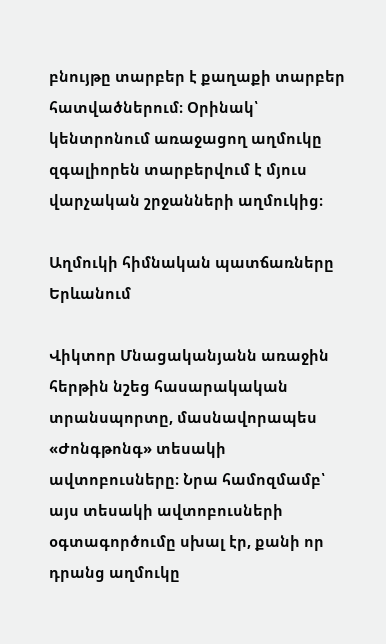բնույթը տարբեր է քաղաքի տարբեր հատվածներում։ Օրինակ՝ կենտրոնում առաջացող աղմուկը զգալիորեն տարբերվում է մյուս վարչական շրջանների աղմուկից։

Աղմուկի հիմնական պատճառները Երևանում

Վիկտոր Մնացականյանն առաջին հերթին նշեց հասարակական տրանսպորտը, մասնավորապես «Ժոնգթոնգ» տեսակի ավտոբուսները։ Նրա համոզմամբ՝ այս տեսակի ավտոբուսների օգտագործումը սխալ էր, քանի որ դրանց աղմուկը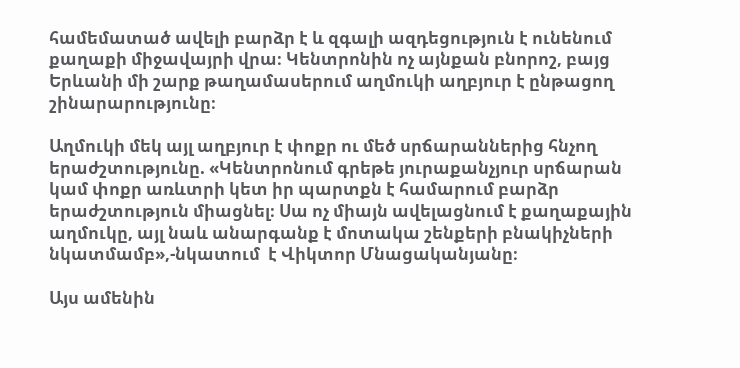համեմատած ավելի բարձր է և զգալի ազդեցություն է ունենում քաղաքի միջավայրի վրա։ Կենտրոնին ոչ այնքան բնորոշ, բայց Երևանի մի շարք թաղամասերում աղմուկի աղբյուր է ընթացող շինարարությունը։

Աղմուկի մեկ այլ աղբյուր է փոքր ու մեծ սրճարաններից հնչող երաժշտությունը. «Կենտրոնում գրեթե յուրաքանչյուր սրճարան կամ փոքր առևտրի կետ իր պարտքն է համարում բարձր երաժշտություն միացնել։ Սա ոչ միայն ավելացնում է քաղաքային աղմուկը, այլ նաև անարգանք է մոտակա շենքերի բնակիչների նկատմամբ»,-նկատում  է Վիկտոր Մնացականյանը։

Այս ամենին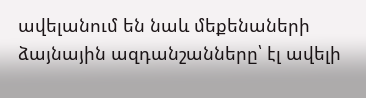ավելանում են նաև մեքենաների ձայնային ազդանշանները՝ էլ ավելի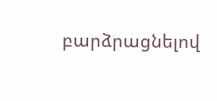բարձրացնելով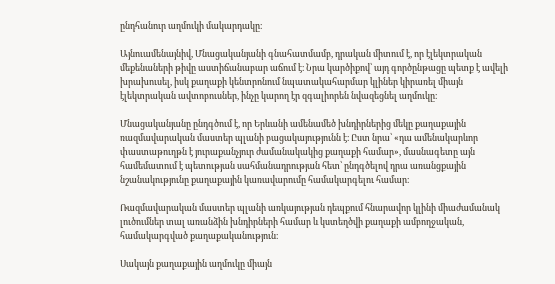ընդհանուր աղմուկի մակարդակը։

Այնուամենայնիվ, Մնացականյանի գնահատմամբ, դրական միտում է, որ էլեկտրական մեքենաների թիվը աստիճանաբար աճում է։ Նրա կարծիքով՝ այդ գործընթացը պետք է ավելի խրախուսել, իսկ քաղաքի կենտրոնում նպատակահարմար կլիներ կիրառել միայն էլեկտրական ավտոբուսներ, ինչը կարող էր զգալիորեն նվազեցնել աղմուկը։

Մնացականյանը ընդգծում է, որ Երևանի ամենամեծ խնդիրներից մեկը քաղաքային ռազմավարական մաստեր պլանի բացակայությունն է։ Ըստ նրա՝ «դա ամենակարևոր փաստաթուղթն է յուրաքանչյուր ժամանակակից քաղաքի համար», մասնագետը այն համեմատում է պետության սահմանադրության հետ՝ ընդգծելով դրա առանցքային նշանակությունը քաղաքային կառավարումը համակարգելու համար։

Ռազմավարական մաստեր պլանի առկայության դեպքում հնարավոր կլինի միաժամանակ լուծումներ տալ առանձին խնդիրների համար և կստեղծվի քաղաքի ամբողջական, համակարգված քաղաքականություն։

Սակայն քաղաքային աղմուկը միայն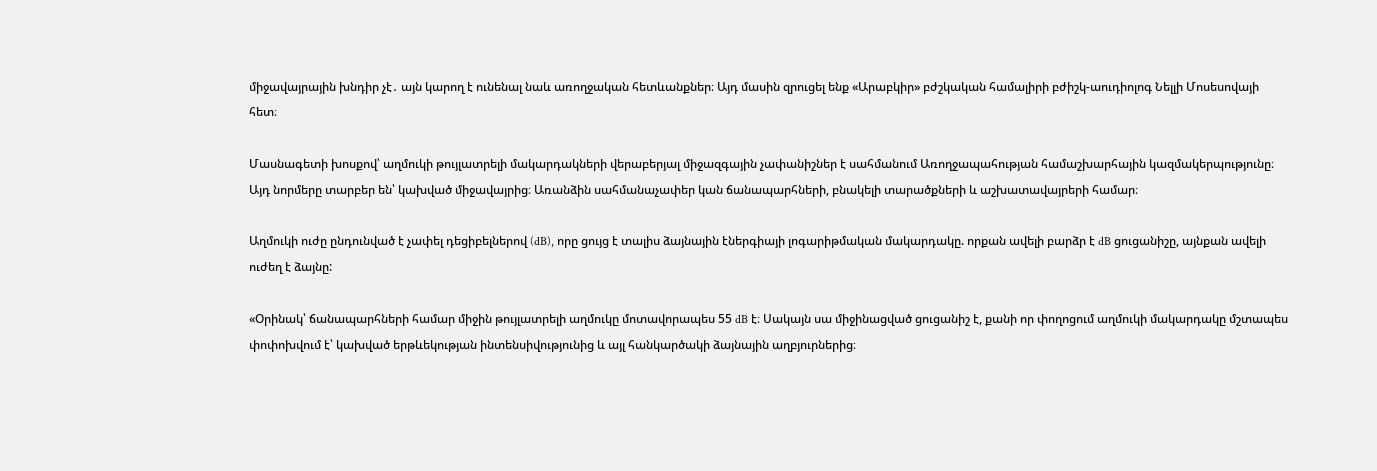միջավայրային խնդիր չէ․ այն կարող է ունենալ նաև առողջական հետևանքներ։ Այդ մասին զրուցել ենք «Արաբկիր» բժշկական համալիրի բժիշկ-աուդիոլոգ Նելլի Մոսեսովայի հետ։

Մասնագետի խոսքով՝ աղմուկի թույլատրելի մակարդակների վերաբերյալ միջազգային չափանիշներ է սահմանում Առողջապահության համաշխարհային կազմակերպությունը։ Այդ նորմերը տարբեր են՝ կախված միջավայրից։ Առանձին սահմանաչափեր կան ճանապարհների, բնակելի տարածքների և աշխատավայրերի համար։

Աղմուկի ուժը ընդունված է չափել դեցիբելներով (dB), որը ցույց է տալիս ձայնային էներգիայի լոգարիթմական մակարդակը. որքան ավելի բարձր է dB ցուցանիշը, այնքան ավելի ուժեղ է ձայնը:

«Օրինակ՝ ճանապարհների համար միջին թույլատրելի աղմուկը մոտավորապես 55 dB է։ Սակայն սա միջինացված ցուցանիշ է, քանի որ փողոցում աղմուկի մակարդակը մշտապես փոփոխվում է՝ կախված երթևեկության ինտենսիվությունից և այլ հանկարծակի ձայնային աղբյուրներից։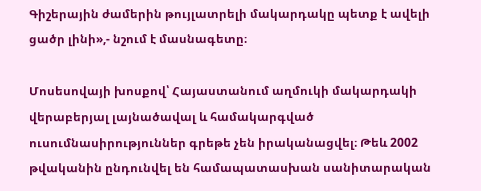Գիշերային ժամերին թույլատրելի մակարդակը պետք է ավելի ցածր լինի»,- նշում է մասնագետը։

Մոսեսովայի խոսքով՝ Հայաստանում աղմուկի մակարդակի վերաբերյալ լայնածավալ և համակարգված ուսումնասիրություններ գրեթե չեն իրականացվել։ Թեև 2002 թվականին ընդունվել են համապատասխան սանիտարական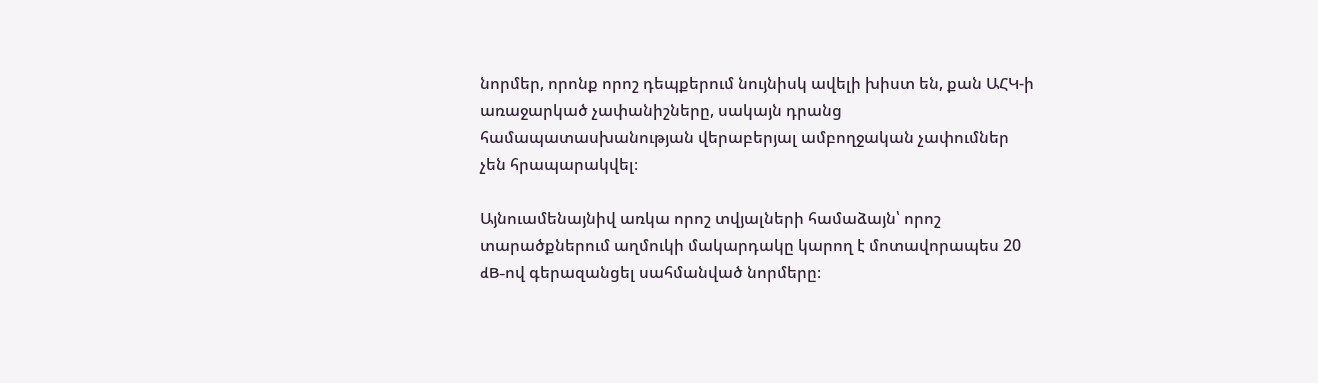նորմեր, որոնք որոշ դեպքերում նույնիսկ ավելի խիստ են, քան ԱՀԿ-ի առաջարկած չափանիշները, սակայն դրանց համապատասխանության վերաբերյալ ամբողջական չափումներ չեն հրապարակվել։

Այնուամենայնիվ առկա որոշ տվյալների համաձայն՝ որոշ տարածքներում աղմուկի մակարդակը կարող է մոտավորապես 20 dB-ով գերազանցել սահմանված նորմերը։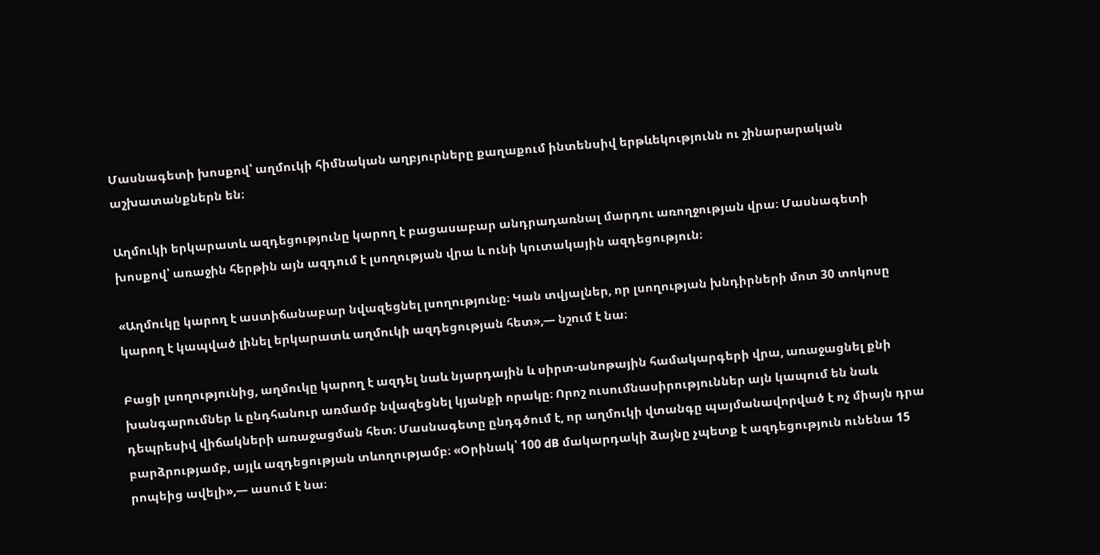Մասնագետի խոսքով՝ աղմուկի հիմնական աղբյուրները քաղաքում ինտենսիվ երթևեկությունն ու շինարարական աշխատանքներն են։

Աղմուկի երկարատև ազդեցությունը կարող է բացասաբար անդրադառնալ մարդու առողջության վրա։ Մասնագետի խոսքով՝ առաջին հերթին այն ազդում է լսողության վրա և ունի կուտակային ազդեցություն։

«Աղմուկը կարող է աստիճանաբար նվազեցնել լսողությունը։ Կան տվյալներ, որ լսողության խնդիրների մոտ 30 տոկոսը կարող է կապված լինել երկարատև աղմուկի ազդեցության հետ»,— նշում է նա։

Բացի լսողությունից, աղմուկը կարող է ազդել նաև նյարդային և սիրտ-անոթային համակարգերի վրա, առաջացնել քնի խանգարումներ և ընդհանուր առմամբ նվազեցնել կյանքի որակը։ Որոշ ուսումնասիրություններ այն կապում են նաև դեպրեսիվ վիճակների առաջացման հետ։ Մասնագետը ընդգծում է, որ աղմուկի վտանգը պայմանավորված է ոչ միայն դրա բարձրությամբ, այլև ազդեցության տևողությամբ։ «Օրինակ՝ 100 dB մակարդակի ձայնը չպետք է ազդեցություն ունենա 15 րոպեից ավելի»,— ասում է նա։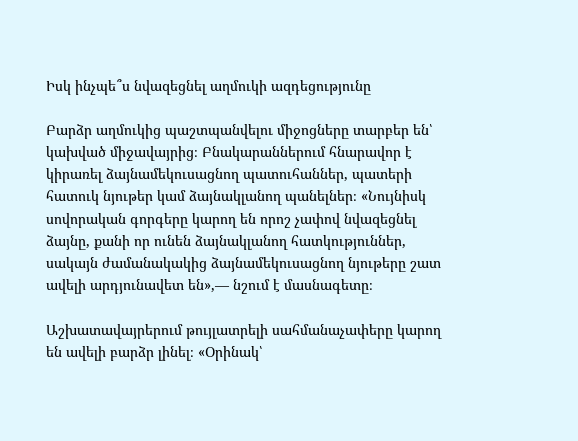Իսկ ինչպե՞ս նվազեցնել աղմուկի ազդեցությունը

Բարձր աղմուկից պաշտպանվելու միջոցները տարբեր են՝ կախված միջավայրից։ Բնակարաններում հնարավոր է կիրառել ձայնամեկուսացնող պատուհաններ, պատերի հատուկ նյութեր կամ ձայնակլանող պանելներ։ «Նույնիսկ սովորական գորգերը կարող են որոշ չափով նվազեցնել ձայնը, քանի որ ունեն ձայնակլանող հատկություններ, սակայն ժամանակակից ձայնամեկուսացնող նյութերը շատ ավելի արդյունավետ են»,— նշում է մասնագետը։

Աշխատավայրերում թույլատրելի սահմանաչափերը կարող են ավելի բարձր լինել։ «Օրինակ՝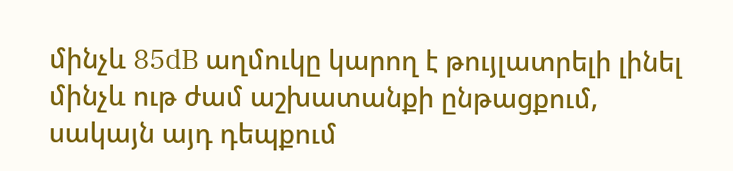մինչև 85dB աղմուկը կարող է թույլատրելի լինել մինչև ութ ժամ աշխատանքի ընթացքում, սակայն այդ դեպքում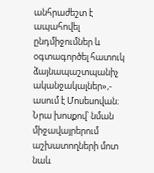անհրաժեշտ է ապահովել ընդմիջումներ և օգտագործել հատուկ ձայնապաշտպանիչ ականջակալներ»,- ասում է Մոսեսովան։ Նրա խոսքով՝ նման միջավայրերում աշխատողների մոտ նաև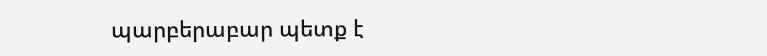պարբերաբար պետք է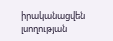իրականացվեն լսողության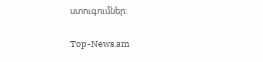ստուգումներ։

Top-News.am